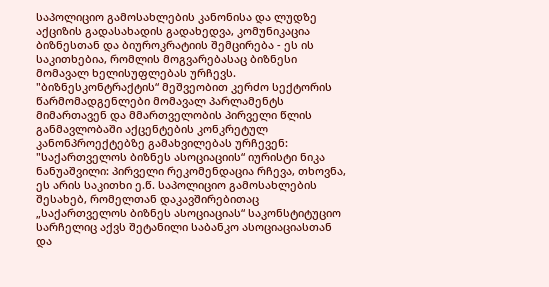საპოლიციო გამოსახლების კანონისა და ლუდზე აქციზის გადასახადის გადახედვა, კომუნიკაცია ბიზნესთან და ბიუროკრატიის შემცირება - ეს ის საკითხებია, რომლის მოგვარებასაც ბიზნესი მომავალ ხელისუფლებას ურჩევს.
"ბიზნესკონტრაქტის“ მეშვეობით კერძო სექტორის წარმომადგენლები მომავალ პარლამენტს მიმართავენ და მმართველობის პირველი წლის განმავლობაში აქცენტების კონკრეტულ კანონპროექტებზე გამახვილებას ურჩევენ:
"საქართველოს ბიზნეს ასოციაციის“ იურისტი ნიკა ნანუაშვილი: პირველი რეკომენდაცია რჩევა, თხოვნა, ეს არის საკითხი ე.წ. საპოლიციო გამოსახლების შესახებ, რომელთან დაკავშირებითაც „საქართველოს ბიზნეს ასოციაციას“ საკონსტიტუციო სარჩელიც აქვს შეტანილი საბანკო ასოციაციასთან და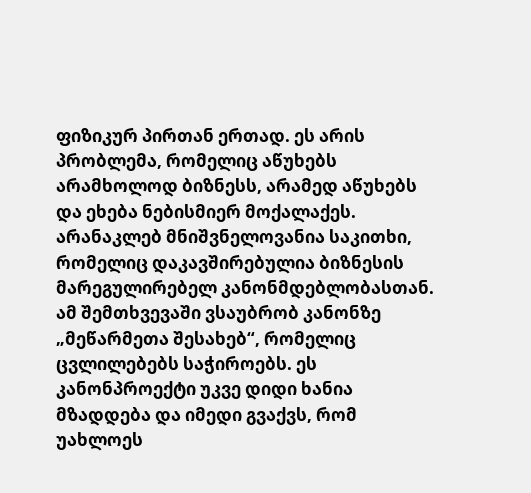ფიზიკურ პირთან ერთად. ეს არის პრობლემა, რომელიც აწუხებს არამხოლოდ ბიზნესს, არამედ აწუხებს და ეხება ნებისმიერ მოქალაქეს.
არანაკლებ მნიშვნელოვანია საკითხი, რომელიც დაკავშირებულია ბიზნესის მარეგულირებელ კანონმდებლობასთან. ამ შემთხვევაში ვსაუბრობ კანონზე „მეწარმეთა შესახებ“, რომელიც ცვლილებებს საჭიროებს. ეს კანონპროექტი უკვე დიდი ხანია მზადდება და იმედი გვაქვს, რომ უახლოეს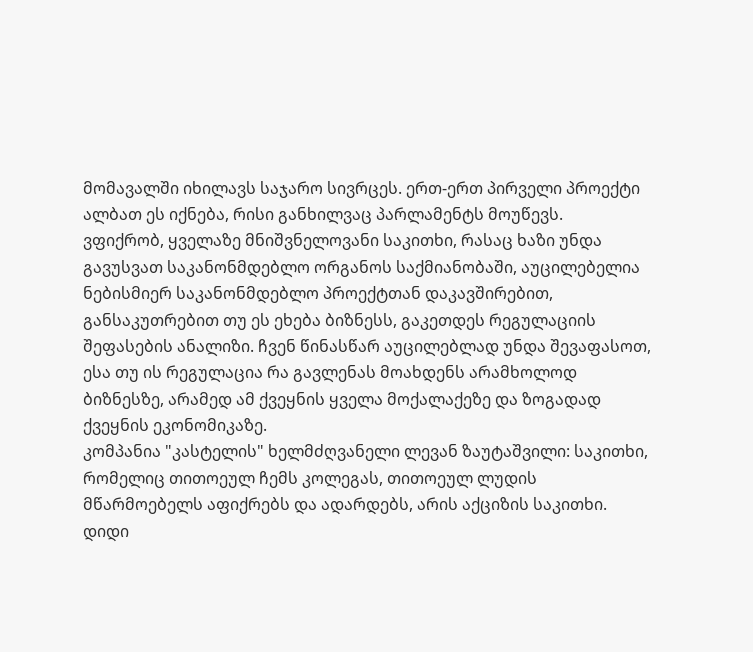მომავალში იხილავს საჯარო სივრცეს. ერთ-ერთ პირველი პროექტი ალბათ ეს იქნება, რისი განხილვაც პარლამენტს მოუწევს.
ვფიქრობ, ყველაზე მნიშვნელოვანი საკითხი, რასაც ხაზი უნდა გავუსვათ საკანონმდებლო ორგანოს საქმიანობაში, აუცილებელია ნებისმიერ საკანონმდებლო პროექტთან დაკავშირებით, განსაკუთრებით თუ ეს ეხება ბიზნესს, გაკეთდეს რეგულაციის შეფასების ანალიზი. ჩვენ წინასწარ აუცილებლად უნდა შევაფასოთ, ესა თუ ის რეგულაცია რა გავლენას მოახდენს არამხოლოდ ბიზნესზე, არამედ ამ ქვეყნის ყველა მოქალაქეზე და ზოგადად ქვეყნის ეკონომიკაზე.
კომპანია "კასტელის" ხელმძღვანელი ლევან ზაუტაშვილი: საკითხი, რომელიც თითოეულ ჩემს კოლეგას, თითოეულ ლუდის მწარმოებელს აფიქრებს და ადარდებს, არის აქციზის საკითხი. დიდი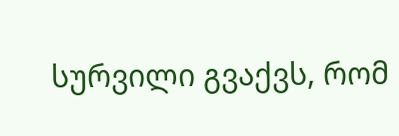სურვილი გვაქვს, რომ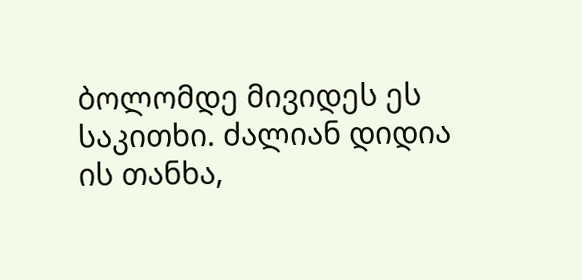ბოლომდე მივიდეს ეს საკითხი. ძალიან დიდია ის თანხა,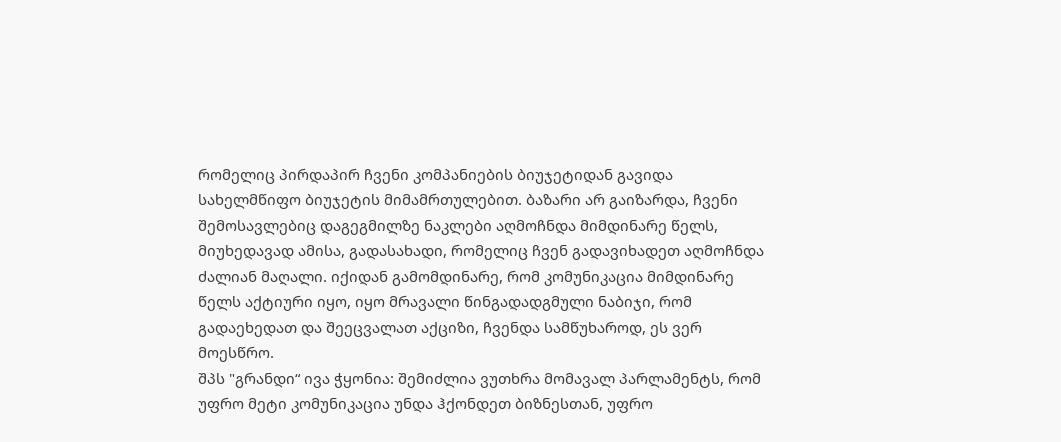რომელიც პირდაპირ ჩვენი კომპანიების ბიუჯეტიდან გავიდა სახელმწიფო ბიუჯეტის მიმამრთულებით. ბაზარი არ გაიზარდა, ჩვენი შემოსავლებიც დაგეგმილზე ნაკლები აღმოჩნდა მიმდინარე წელს, მიუხედავად ამისა, გადასახადი, რომელიც ჩვენ გადავიხადეთ აღმოჩნდა ძალიან მაღალი. იქიდან გამომდინარე, რომ კომუნიკაცია მიმდინარე წელს აქტიური იყო, იყო მრავალი წინგადადგმული ნაბიჯი, რომ გადაეხედათ და შეეცვალათ აქციზი, ჩვენდა სამწუხაროდ, ეს ვერ მოესწრო.
შპს "გრანდი“ ივა ჭყონია: შემიძლია ვუთხრა მომავალ პარლამენტს, რომ უფრო მეტი კომუნიკაცია უნდა ჰქონდეთ ბიზნესთან, უფრო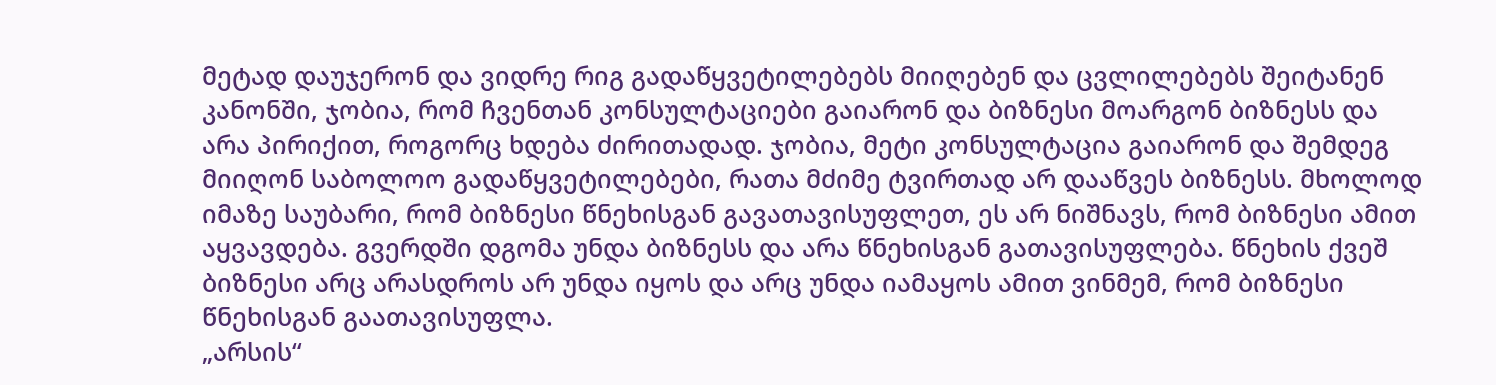მეტად დაუჯერონ და ვიდრე რიგ გადაწყვეტილებებს მიიღებენ და ცვლილებებს შეიტანენ კანონში, ჯობია, რომ ჩვენთან კონსულტაციები გაიარონ და ბიზნესი მოარგონ ბიზნესს და არა პირიქით, როგორც ხდება ძირითადად. ჯობია, მეტი კონსულტაცია გაიარონ და შემდეგ მიიღონ საბოლოო გადაწყვეტილებები, რათა მძიმე ტვირთად არ დააწვეს ბიზნესს. მხოლოდ იმაზე საუბარი, რომ ბიზნესი წნეხისგან გავათავისუფლეთ, ეს არ ნიშნავს, რომ ბიზნესი ამით აყვავდება. გვერდში დგომა უნდა ბიზნესს და არა წნეხისგან გათავისუფლება. წნეხის ქვეშ ბიზნესი არც არასდროს არ უნდა იყოს და არც უნდა იამაყოს ამით ვინმემ, რომ ბიზნესი წნეხისგან გაათავისუფლა.
„არსის“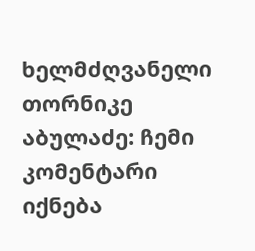ხელმძღვანელი თორნიკე აბულაძე: ჩემი კომენტარი იქნება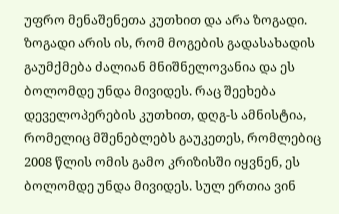უფრო მენაშენეთა კუთხით და არა ზოგადი. ზოგადი არის ის, რომ მოგების გადასახადის გაუმქმება ძალიან მნიშნელოვანია და ეს ბოლომდე უნდა მივიდეს. რაც შეეხება დეველოპერების კუთხით, დღგ-ს ამნისტია, რომელიც მშენებლებს გაუკეთეს, რომლებიც 2008 წლის ომის გამო კრიზისში იყვნენ, ეს ბოლომდე უნდა მივიდეს. სულ ერთია ვინ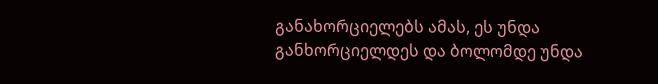განახორციელებს ამას, ეს უნდა განხორციელდეს და ბოლომდე უნდა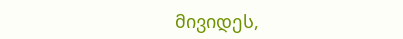მივიდეს,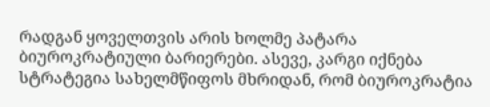რადგან ყოველთვის არის ხოლმე პატარა ბიუროკრატიული ბარიერები. ასევე, კარგი იქნება სტრატეგია სახელმწიფოს მხრიდან, რომ ბიუროკრატია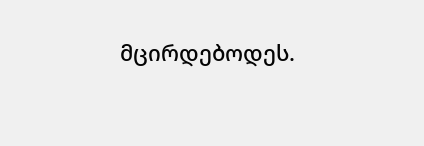მცირდებოდეს.